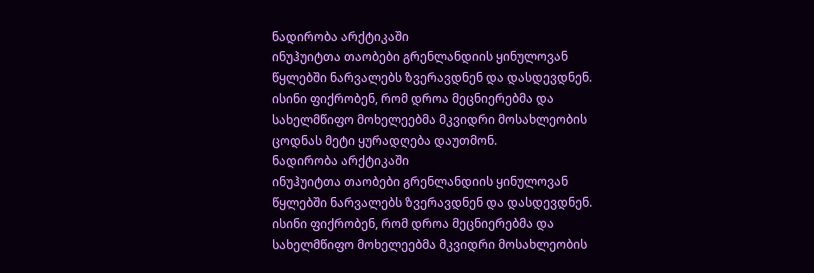ნადირობა არქტიკაში
ინუჰუიტთა თაობები გრენლანდიის ყინულოვან წყლებში ნარვალებს ზვერავდნენ და დასდევდნენ. ისინი ფიქრობენ, რომ დროა მეცნიერებმა და სახელმწიფო მოხელეებმა მკვიდრი მოსახლეობის ცოდნას მეტი ყურადღება დაუთმონ.
ნადირობა არქტიკაში
ინუჰუიტთა თაობები გრენლანდიის ყინულოვან წყლებში ნარვალებს ზვერავდნენ და დასდევდნენ. ისინი ფიქრობენ, რომ დროა მეცნიერებმა და სახელმწიფო მოხელეებმა მკვიდრი მოსახლეობის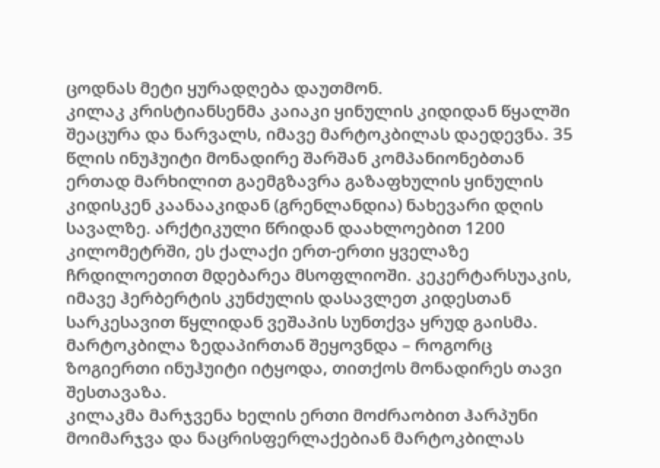ცოდნას მეტი ყურადღება დაუთმონ.
კილაკ კრისტიანსენმა კაიაკი ყინულის კიდიდან წყალში შეაცურა და ნარვალს, იმავე მარტოკბილას დაედევნა. 35 წლის ინუჰუიტი მონადირე შარშან კომპანიონებთან ერთად მარხილით გაემგზავრა გაზაფხულის ყინულის კიდისკენ კაანააკიდან (გრენლანდია) ნახევარი დღის სავალზე. არქტიკული წრიდან დაახლოებით 1200 კილომეტრში, ეს ქალაქი ერთ-ერთი ყველაზე ჩრდილოეთით მდებარეა მსოფლიოში. კეკერტარსუაკის, იმავე ჰერბერტის კუნძულის დასავლეთ კიდესთან სარკესავით წყლიდან ვეშაპის სუნთქვა ყრუდ გაისმა. მარტოკბილა ზედაპირთან შეყოვნდა – როგორც ზოგიერთი ინუჰუიტი იტყოდა, თითქოს მონადირეს თავი შესთავაზა.
კილაკმა მარჯვენა ხელის ერთი მოძრაობით ჰარპუნი მოიმარჯვა და ნაცრისფერლაქებიან მარტოკბილას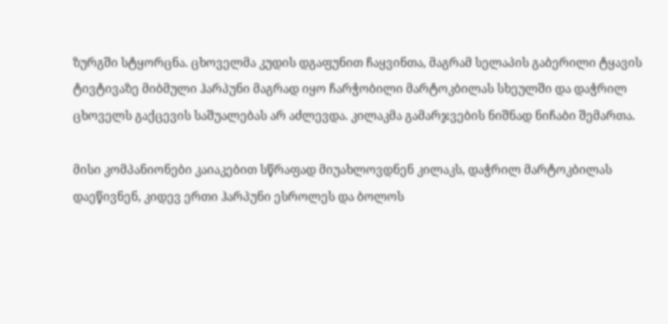ზურგში სტყორცნა. ცხოველმა კუდის დგაფუნით ჩაყვინთა, მაგრამ სელაპის გაბერილი ტყავის ტივტივაზე მიბმული ჰარპუნი მაგრად იყო ჩარჭობილი მარტოკბილას სხეულში და დაჭრილ ცხოველს გაქცევის საშუალებას არ აძლევდა. კილაკმა გამარჯვების ნიშნად ნიჩაბი შემართა.

მისი კომპანიონები კაიაკებით სწრაფად მიუახლოვდნენ კილაკს, დაჭრილ მარტოკბილას დაეწივნენ, კიდევ ერთი ჰარპუნი ესროლეს და ბოლოს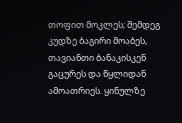თოფით მოკლეს; შემდეგ კუდზე ბაგირი მოაბეს, თავიანთი ბანაკისკენ გაცურეს და წყლიდან ამოათრიეს. ყინულზე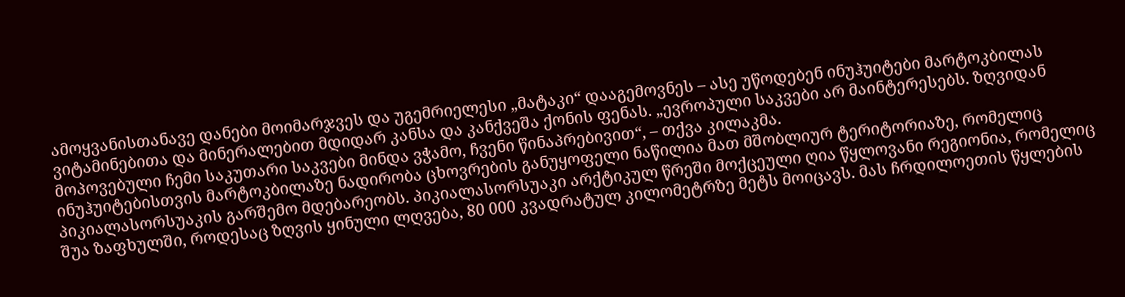ამოყვანისთანავე დანები მოიმარჯვეს და უგემრიელესი „მატაკი“ დააგემოვნეს – ასე უწოდებენ ინუჰუიტები მარტოკბილას ვიტამინებითა და მინერალებით მდიდარ კანსა და კანქვეშა ქონის ფენას. „ევროპული საკვები არ მაინტერესებს. ზღვიდან მოპოვებული ჩემი საკუთარი საკვები მინდა ვჭამო, ჩვენი წინაპრებივით“, – თქვა კილაკმა.
ინუჰუიტებისთვის მარტოკბილაზე ნადირობა ცხოვრების განუყოფელი ნაწილია მათ მშობლიურ ტერიტორიაზე, რომელიც პიკიალასორსუაკის გარშემო მდებარეობს. პიკიალასორსუაკი არქტიკულ წრეში მოქცეული ღია წყლოვანი რეგიონია, რომელიც შუა ზაფხულში, როდესაც ზღვის ყინული ლღვება, 80 000 კვადრატულ კილომეტრზე მეტს მოიცავს. მას ჩრდილოეთის წყლების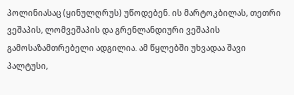პოლინიასაც (ყინულღრუს) უწოდებენ. ის მარტოკბილას, თეთრი ვეშაპის, ლომვეშაპის და გრენლანდიური ვეშაპის გამოსაზამთრებელი ადგილია. ამ წყლებში უხვადაა შავი პალტუსი,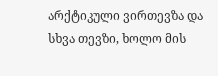არქტიკული ვირთევზა და სხვა თევზი, ხოლო მის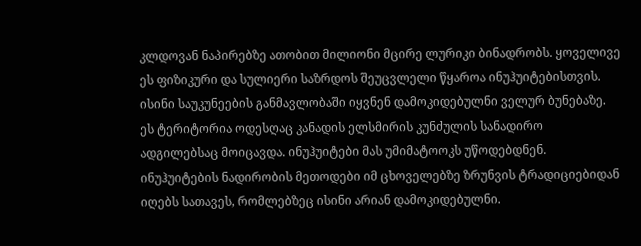კლდოვან ნაპირებზე ათობით მილიონი მცირე ლურიკი ბინადრობს. ყოველივე ეს ფიზიკური და სულიერი საზრდოს შეუცვლელი წყაროა ინუჰუიტებისთვის. ისინი საუკუნეების განმავლობაში იყვნენ დამოკიდებულნი ველურ ბუნებაზე. ეს ტერიტორია ოდესღაც კანადის ელსმირის კუნძულის სანადირო ადგილებსაც მოიცავდა. ინუჰუიტები მას უმიმატოოკს უწოდებდნენ.
ინუჰუიტების ნადირობის მეთოდები იმ ცხოველებზე ზრუნვის ტრადიციებიდან იღებს სათავეს, რომლებზეც ისინი არიან დამოკიდებულნი.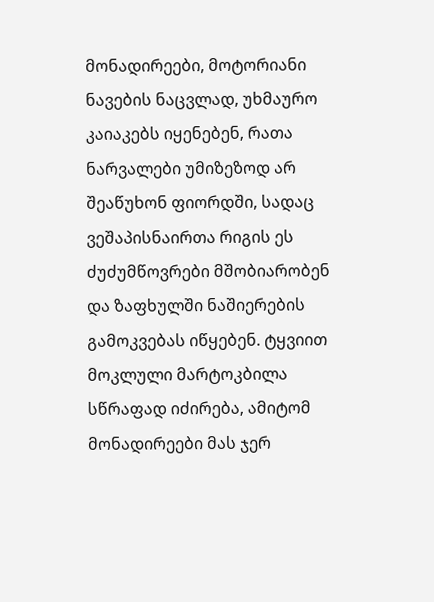მონადირეები, მოტორიანი ნავების ნაცვლად, უხმაურო კაიაკებს იყენებენ, რათა ნარვალები უმიზეზოდ არ შეაწუხონ ფიორდში, სადაც ვეშაპისნაირთა რიგის ეს ძუძუმწოვრები მშობიარობენ და ზაფხულში ნაშიერების გამოკვებას იწყებენ. ტყვიით მოკლული მარტოკბილა სწრაფად იძირება, ამიტომ მონადირეები მას ჯერ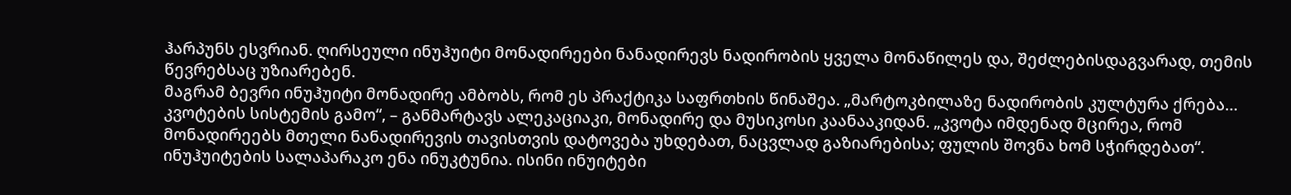ჰარპუნს ესვრიან. ღირსეული ინუჰუიტი მონადირეები ნანადირევს ნადირობის ყველა მონაწილეს და, შეძლებისდაგვარად, თემის წევრებსაც უზიარებენ.
მაგრამ ბევრი ინუჰუიტი მონადირე ამბობს, რომ ეს პრაქტიკა საფრთხის წინაშეა. „მარტოკბილაზე ნადირობის კულტურა ქრება… კვოტების სისტემის გამო“, – განმარტავს ალეკაციაკი, მონადირე და მუსიკოსი კაანააკიდან. „კვოტა იმდენად მცირეა, რომ მონადირეებს მთელი ნანადირევის თავისთვის დატოვება უხდებათ, ნაცვლად გაზიარებისა; ფულის შოვნა ხომ სჭირდებათ“.
ინუჰუიტების სალაპარაკო ენა ინუკტუნია. ისინი ინუიტები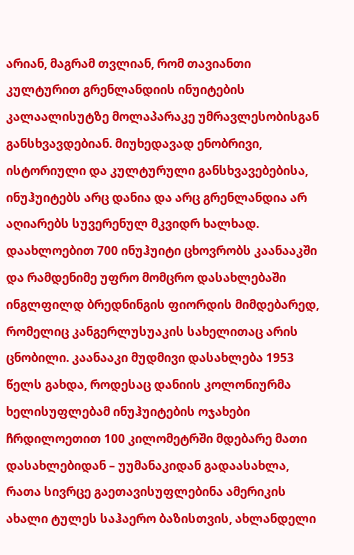არიან, მაგრამ თვლიან, რომ თავიანთი კულტურით გრენლანდიის ინუიტების კალაალისუტზე მოლაპარაკე უმრავლესობისგან განსხვავდებიან. მიუხედავად ენობრივი, ისტორიული და კულტურული განსხვავებებისა, ინუჰუიტებს არც დანია და არც გრენლანდია არ აღიარებს სუვერენულ მკვიდრ ხალხად. დაახლოებით 700 ინუჰუიტი ცხოვრობს კაანააკში და რამდენიმე უფრო მომცრო დასახლებაში ინგლფილდ ბრედნინგის ფიორდის მიმდებარედ, რომელიც კანგერლუსუაკის სახელითაც არის ცნობილი. კაანააკი მუდმივი დასახლება 1953 წელს გახდა, როდესაც დანიის კოლონიურმა ხელისუფლებამ ინუჰუიტების ოჯახები ჩრდილოეთით 100 კილომეტრში მდებარე მათი დასახლებიდან – უუმანაკიდან გადაასახლა, რათა სივრცე გაეთავისუფლებინა ამერიკის ახალი ტულეს საჰაერო ბაზისთვის, ახლანდელი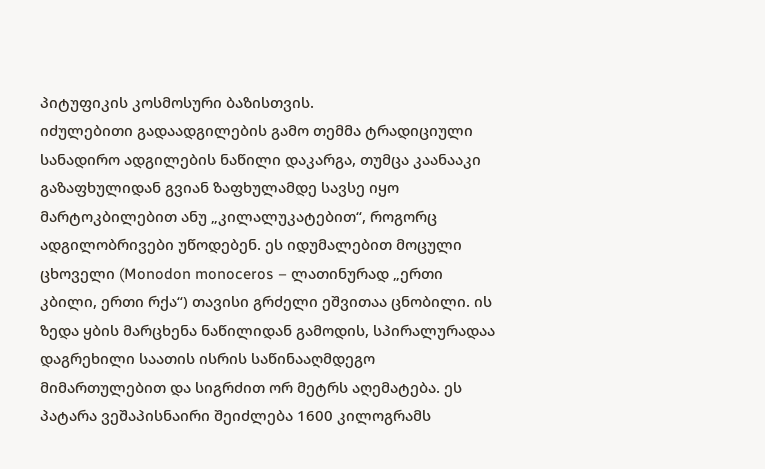პიტუფიკის კოსმოსური ბაზისთვის.
იძულებითი გადაადგილების გამო თემმა ტრადიციული სანადირო ადგილების ნაწილი დაკარგა, თუმცა კაანააკი გაზაფხულიდან გვიან ზაფხულამდე სავსე იყო მარტოკბილებით ანუ „კილალუკატებით“, როგორც ადგილობრივები უწოდებენ. ეს იდუმალებით მოცული ცხოველი (Monodon monoceros – ლათინურად „ერთი კბილი, ერთი რქა“) თავისი გრძელი ეშვითაა ცნობილი. ის ზედა ყბის მარცხენა ნაწილიდან გამოდის, სპირალურადაა დაგრეხილი საათის ისრის საწინააღმდეგო მიმართულებით და სიგრძით ორ მეტრს აღემატება. ეს პატარა ვეშაპისნაირი შეიძლება 1600 კილოგრამს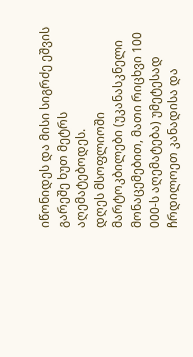იწონიდეს და მისი სიგრძე ეშვის გარეშე ხუთ მეტრს აღემატებოდეს.
დღეს მსოფლიოში მარტოკბილები (უკანასკნელი მონაცემებით, მათი რიცხვი 100 000-ს აღემატება) უმეტესად ჩრდილოეთ კანადისა და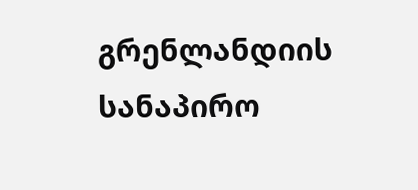გრენლანდიის სანაპირო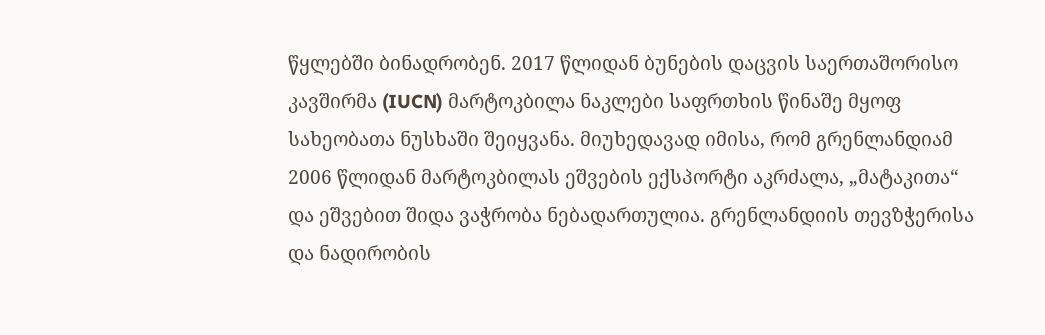წყლებში ბინადრობენ. 2017 წლიდან ბუნების დაცვის საერთაშორისო კავშირმა (IUCN) მარტოკბილა ნაკლები საფრთხის წინაშე მყოფ სახეობათა ნუსხაში შეიყვანა. მიუხედავად იმისა, რომ გრენლანდიამ 2006 წლიდან მარტოკბილას ეშვების ექსპორტი აკრძალა, „მატაკითა“ და ეშვებით შიდა ვაჭრობა ნებადართულია. გრენლანდიის თევზჭერისა და ნადირობის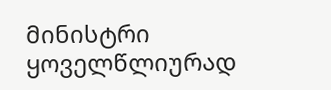მინისტრი ყოველწლიურად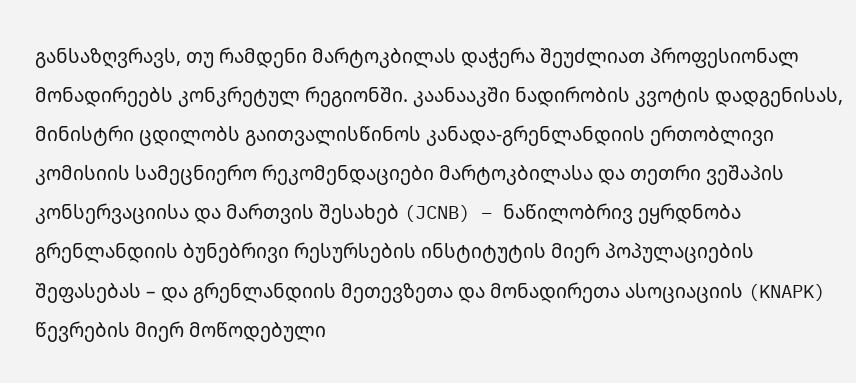განსაზღვრავს, თუ რამდენი მარტოკბილას დაჭერა შეუძლიათ პროფესიონალ მონადირეებს კონკრეტულ რეგიონში. კაანააკში ნადირობის კვოტის დადგენისას, მინისტრი ცდილობს გაითვალისწინოს კანადა-გრენლანდიის ერთობლივი კომისიის სამეცნიერო რეკომენდაციები მარტოკბილასა და თეთრი ვეშაპის კონსერვაციისა და მართვის შესახებ (JCNB) – ნაწილობრივ ეყრდნობა გრენლანდიის ბუნებრივი რესურსების ინსტიტუტის მიერ პოპულაციების შეფასებას – და გრენლანდიის მეთევზეთა და მონადირეთა ასოციაციის (KNAPK) წევრების მიერ მოწოდებული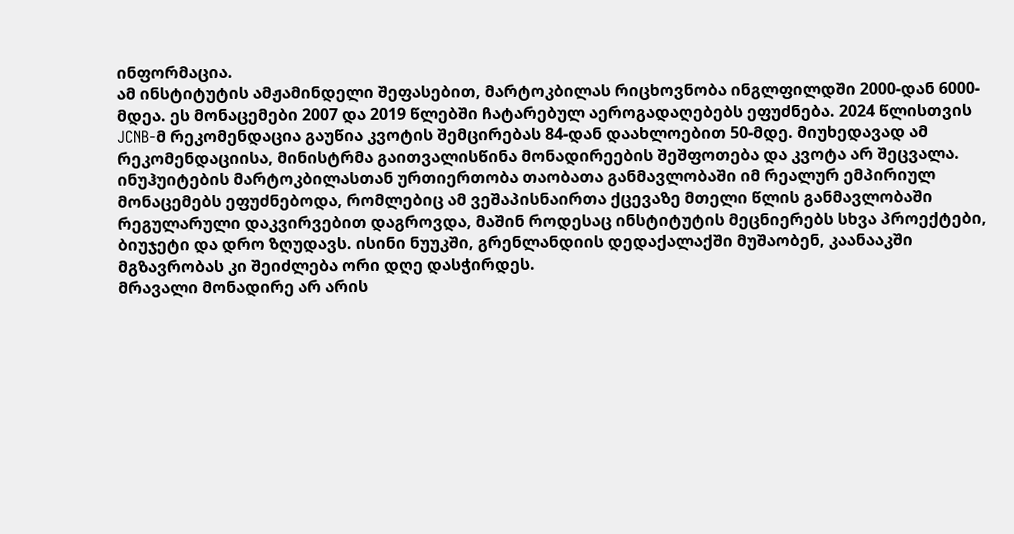ინფორმაცია.
ამ ინსტიტუტის ამჟამინდელი შეფასებით, მარტოკბილას რიცხოვნობა ინგლფილდში 2000-დან 6000-მდეა. ეს მონაცემები 2007 და 2019 წლებში ჩატარებულ აეროგადაღებებს ეფუძნება. 2024 წლისთვის JCNB-მ რეკომენდაცია გაუწია კვოტის შემცირებას 84-დან დაახლოებით 50-მდე. მიუხედავად ამ რეკომენდაციისა, მინისტრმა გაითვალისწინა მონადირეების შეშფოთება და კვოტა არ შეცვალა.
ინუჰუიტების მარტოკბილასთან ურთიერთობა თაობათა განმავლობაში იმ რეალურ ემპირიულ მონაცემებს ეფუძნებოდა, რომლებიც ამ ვეშაპისნაირთა ქცევაზე მთელი წლის განმავლობაში რეგულარული დაკვირვებით დაგროვდა, მაშინ როდესაც ინსტიტუტის მეცნიერებს სხვა პროექტები, ბიუჯეტი და დრო ზღუდავს. ისინი ნუუკში, გრენლანდიის დედაქალაქში მუშაობენ, კაანააკში მგზავრობას კი შეიძლება ორი დღე დასჭირდეს.
მრავალი მონადირე არ არის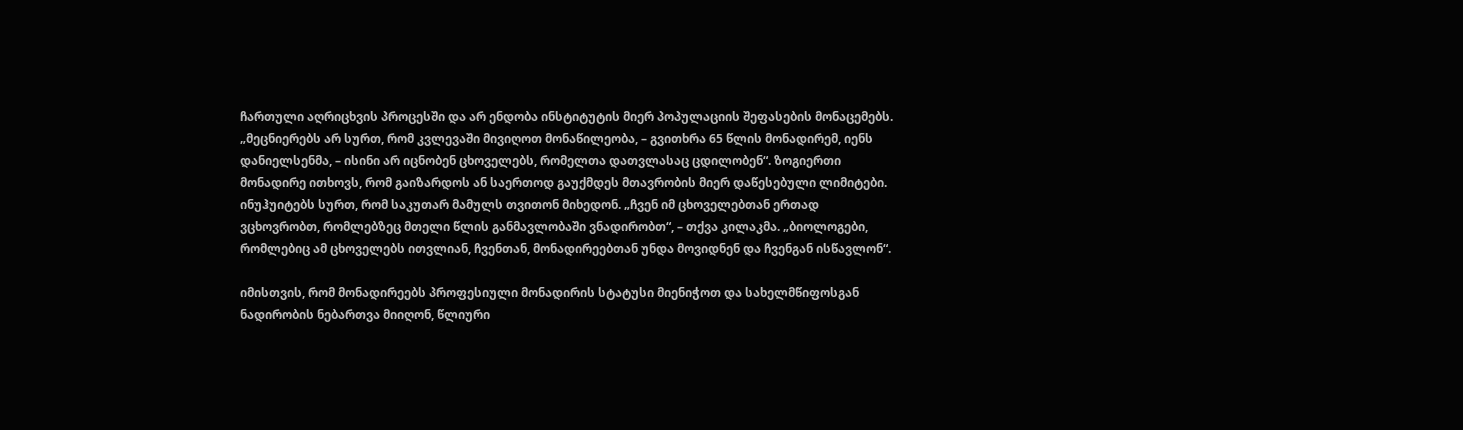ჩართული აღრიცხვის პროცესში და არ ენდობა ინსტიტუტის მიერ პოპულაციის შეფასების მონაცემებს. „მეცნიერებს არ სურთ, რომ კვლევაში მივიღოთ მონაწილეობა, – გვითხრა 65 წლის მონადირემ, იენს დანიელსენმა, – ისინი არ იცნობენ ცხოველებს, რომელთა დათვლასაც ცდილობენ“. ზოგიერთი მონადირე ითხოვს, რომ გაიზარდოს ან საერთოდ გაუქმდეს მთავრობის მიერ დაწესებული ლიმიტები. ინუჰუიტებს სურთ, რომ საკუთარ მამულს თვითონ მიხედონ. „ჩვენ იმ ცხოველებთან ერთად ვცხოვრობთ, რომლებზეც მთელი წლის განმავლობაში ვნადირობთ“, – თქვა კილაკმა. „ბიოლოგები, რომლებიც ამ ცხოველებს ითვლიან, ჩვენთან, მონადირეებთან უნდა მოვიდნენ და ჩვენგან ისწავლონ“.

იმისთვის, რომ მონადირეებს პროფესიული მონადირის სტატუსი მიენიჭოთ და სახელმწიფოსგან ნადირობის ნებართვა მიიღონ, წლიური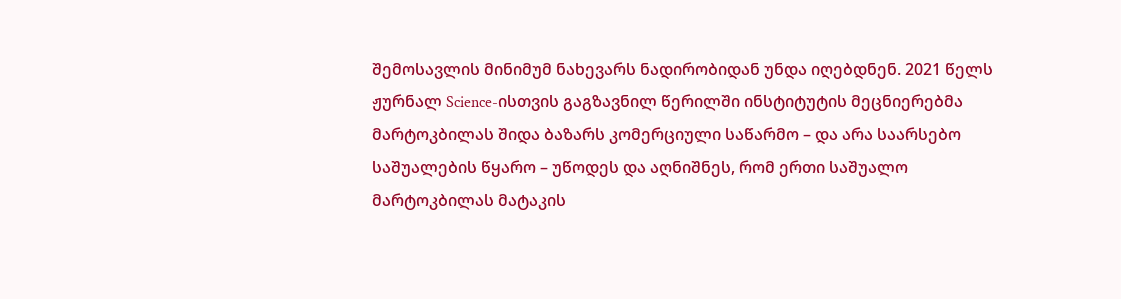შემოსავლის მინიმუმ ნახევარს ნადირობიდან უნდა იღებდნენ. 2021 წელს ჟურნალ Science-ისთვის გაგზავნილ წერილში ინსტიტუტის მეცნიერებმა მარტოკბილას შიდა ბაზარს კომერციული საწარმო – და არა საარსებო საშუალების წყარო – უწოდეს და აღნიშნეს, რომ ერთი საშუალო მარტოკბილას მატაკის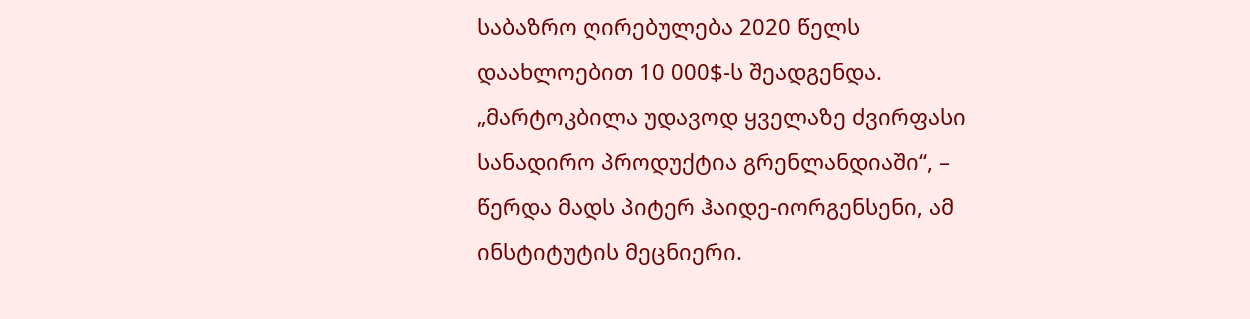საბაზრო ღირებულება 2020 წელს დაახლოებით 10 000$-ს შეადგენდა. „მარტოკბილა უდავოდ ყველაზე ძვირფასი სანადირო პროდუქტია გრენლანდიაში“, – წერდა მადს პიტერ ჰაიდე-იორგენსენი, ამ ინსტიტუტის მეცნიერი.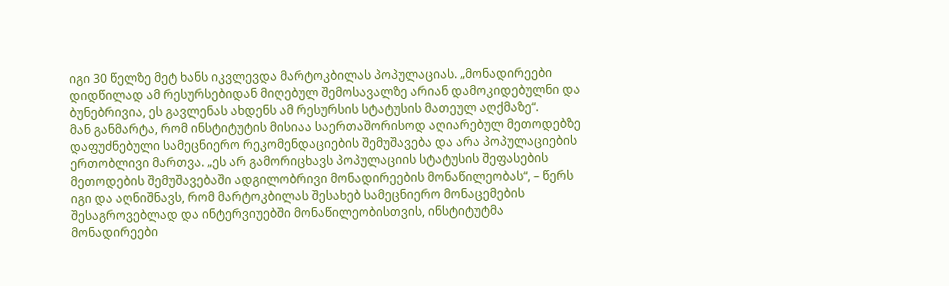იგი 30 წელზე მეტ ხანს იკვლევდა მარტოკბილას პოპულაციას. „მონადირეები დიდწილად ამ რესურსებიდან მიღებულ შემოსავალზე არიან დამოკიდებულნი და ბუნებრივია, ეს გავლენას ახდენს ამ რესურსის სტატუსის მათეულ აღქმაზე“.
მან განმარტა, რომ ინსტიტუტის მისიაა საერთაშორისოდ აღიარებულ მეთოდებზე დაფუძნებული სამეცნიერო რეკომენდაციების შემუშავება და არა პოპულაციების ერთობლივი მართვა. „ეს არ გამორიცხავს პოპულაციის სტატუსის შეფასების მეთოდების შემუშავებაში ადგილობრივი მონადირეების მონაწილეობას“, – წერს იგი და აღნიშნავს, რომ მარტოკბილას შესახებ სამეცნიერო მონაცემების შესაგროვებლად და ინტერვიუებში მონაწილეობისთვის, ინსტიტუტმა მონადირეები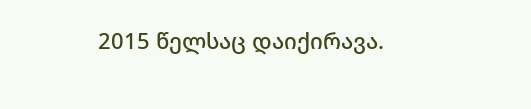2015 წელსაც დაიქირავა.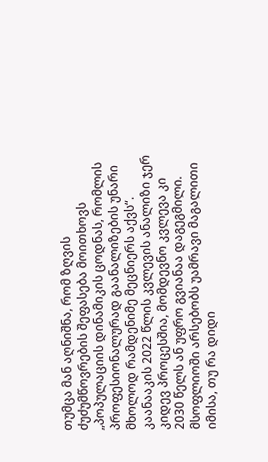თუმცა მან აღნიშნა, რომ ზღვის ძუძუმწოვრების შეფასება მოითხოვს „პოპულაციის დინამიკის ცოდნას, რომლის პროფესიონალურად გაანალიზების უნარი მხოლოდ რამდენიმე მეცნიერს აქვს“. კაანააკის 2022 წლის კვლევის ანალიზი ჯერ კიდევ პროცესშია, მომდევნო კვლევა კი 2030 წელს ან უფრო გვიანაა დაგეგმილი.
მსოფლიოში არსებობს უამრავი მაგალითი იმისა, თუ რა დიდი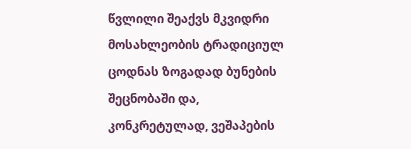წვლილი შეაქვს მკვიდრი მოსახლეობის ტრადიციულ ცოდნას ზოგადად ბუნების შეცნობაში და, კონკრეტულად, ვეშაპების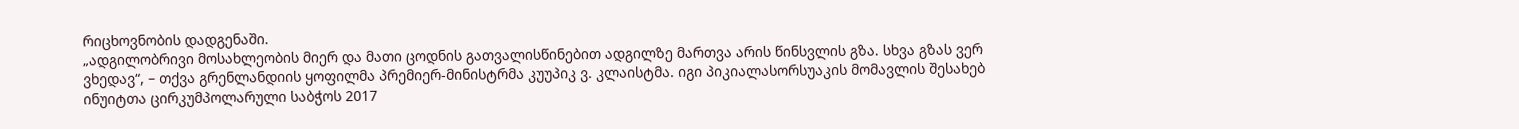რიცხოვნობის დადგენაში.
„ადგილობრივი მოსახლეობის მიერ და მათი ცოდნის გათვალისწინებით ადგილზე მართვა არის წინსვლის გზა. სხვა გზას ვერ ვხედავ“, – თქვა გრენლანდიის ყოფილმა პრემიერ-მინისტრმა კუუპიკ ვ. კლაისტმა. იგი პიკიალასორსუაკის მომავლის შესახებ ინუიტთა ცირკუმპოლარული საბჭოს 2017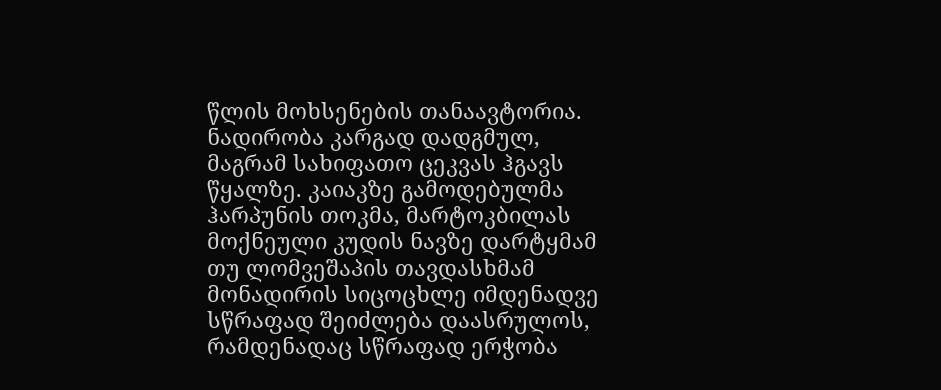წლის მოხსენების თანაავტორია.
ნადირობა კარგად დადგმულ, მაგრამ სახიფათო ცეკვას ჰგავს წყალზე. კაიაკზე გამოდებულმა ჰარპუნის თოკმა, მარტოკბილას მოქნეული კუდის ნავზე დარტყმამ თუ ლომვეშაპის თავდასხმამ მონადირის სიცოცხლე იმდენადვე სწრაფად შეიძლება დაასრულოს, რამდენადაც სწრაფად ერჭობა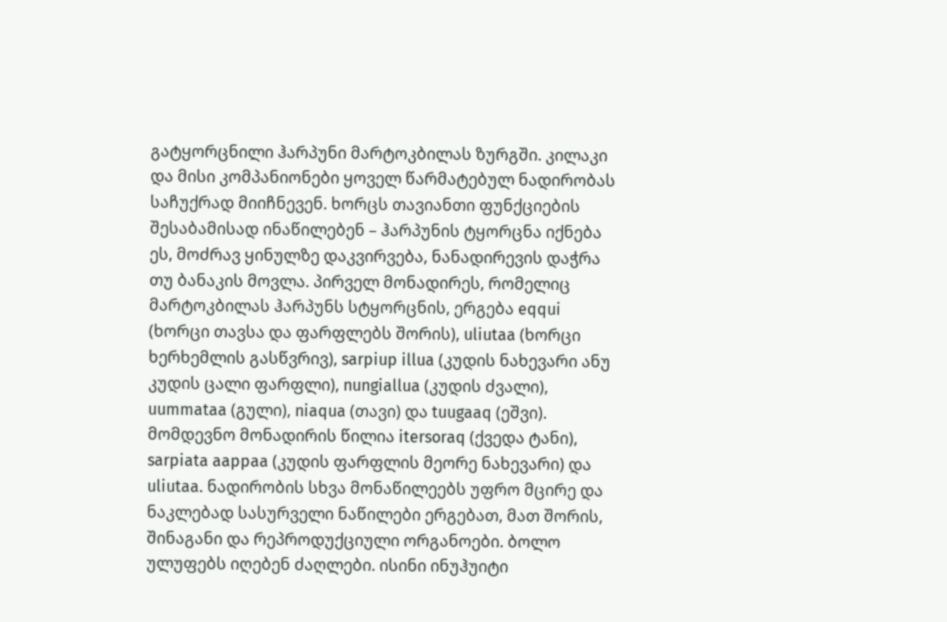გატყორცნილი ჰარპუნი მარტოკბილას ზურგში. კილაკი და მისი კომპანიონები ყოველ წარმატებულ ნადირობას საჩუქრად მიიჩნევენ. ხორცს თავიანთი ფუნქციების შესაბამისად ინაწილებენ – ჰარპუნის ტყორცნა იქნება ეს, მოძრავ ყინულზე დაკვირვება, ნანადირევის დაჭრა თუ ბანაკის მოვლა. პირველ მონადირეს, რომელიც მარტოკბილას ჰარპუნს სტყორცნის, ერგება eqqui (ხორცი თავსა და ფარფლებს შორის), uliutaa (ხორცი ხერხემლის გასწვრივ), sarpiup illua (კუდის ნახევარი ანუ კუდის ცალი ფარფლი), nungiallua (კუდის ძვალი), uummataa (გული), niaqua (თავი) და tuugaaq (ეშვი). მომდევნო მონადირის წილია itersoraq (ქვედა ტანი), sarpiata aappaa (კუდის ფარფლის მეორე ნახევარი) და uliutaa. ნადირობის სხვა მონაწილეებს უფრო მცირე და ნაკლებად სასურველი ნაწილები ერგებათ, მათ შორის, შინაგანი და რეპროდუქციული ორგანოები. ბოლო ულუფებს იღებენ ძაღლები. ისინი ინუჰუიტი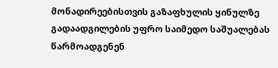მონადირეებისთვის გაზაფხულის ყინულზე გადაადგილების უფრო საიმედო საშუალებას წარმოადგენენ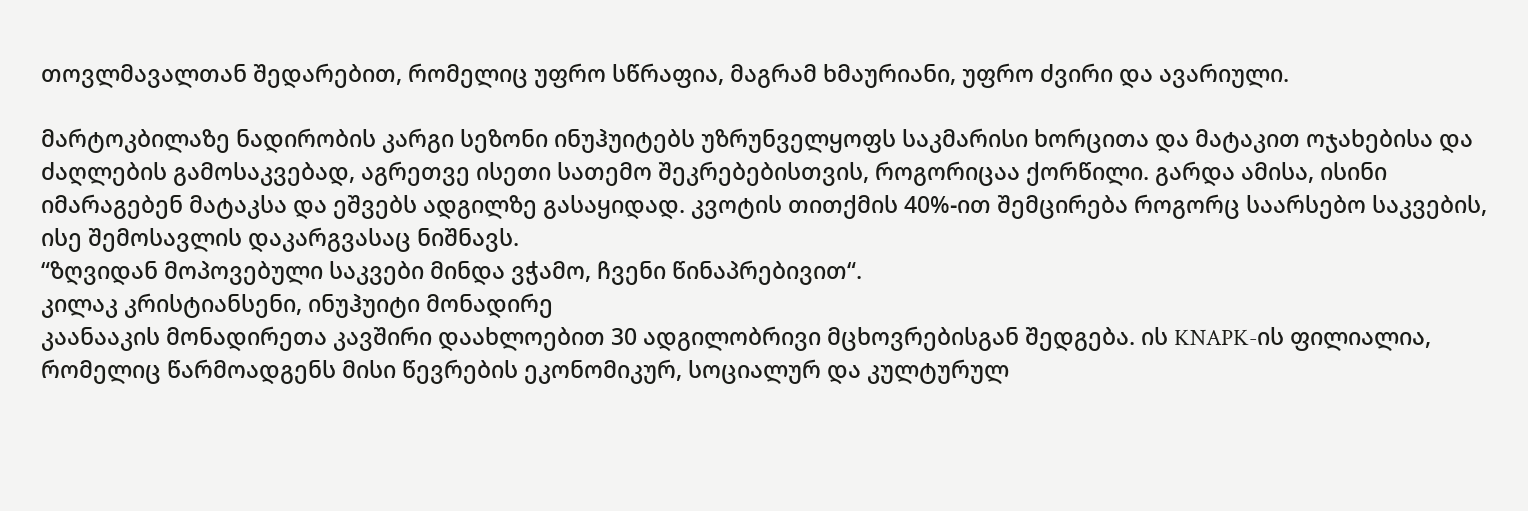თოვლმავალთან შედარებით, რომელიც უფრო სწრაფია, მაგრამ ხმაურიანი, უფრო ძვირი და ავარიული.

მარტოკბილაზე ნადირობის კარგი სეზონი ინუჰუიტებს უზრუნველყოფს საკმარისი ხორცითა და მატაკით ოჯახებისა და ძაღლების გამოსაკვებად, აგრეთვე ისეთი სათემო შეკრებებისთვის, როგორიცაა ქორწილი. გარდა ამისა, ისინი იმარაგებენ მატაკსა და ეშვებს ადგილზე გასაყიდად. კვოტის თითქმის 40%-ით შემცირება როგორც საარსებო საკვების, ისე შემოსავლის დაკარგვასაც ნიშნავს.
“ზღვიდან მოპოვებული საკვები მინდა ვჭამო, ჩვენი წინაპრებივით“.
კილაკ კრისტიანსენი, ინუჰუიტი მონადირე
კაანააკის მონადირეთა კავშირი დაახლოებით 30 ადგილობრივი მცხოვრებისგან შედგება. ის KNAPK-ის ფილიალია, რომელიც წარმოადგენს მისი წევრების ეკონომიკურ, სოციალურ და კულტურულ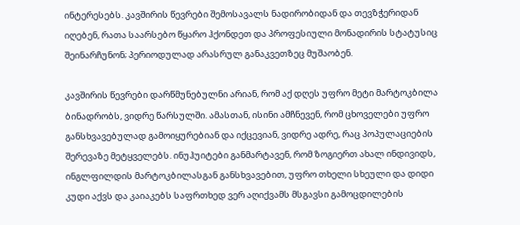ინტერესებს. კავშირის წევრები შემოსავალს ნადირობიდან და თევზჭერიდან იღებენ, რათა საარსებო წყარო ჰქონდეთ და პროფესიული მონადირის სტატუსიც შეინარჩუნონ; პერიოდულად არასრულ განაკვეთზეც მუშაობენ.

კავშირის წევრები დარწმუნებულნი არიან, რომ აქ დღეს უფრო მეტი მარტოკბილა ბინადრობს, ვიდრე წარსულში. ამასთან, ისინი ამჩნევენ, რომ ცხოველები უფრო განსხვავებულად გამოიყურებიან და იქცევიან, ვიდრე ადრე, რაც პოპულაციების შერევაზე მეტყველებს. ინუჰუიტები განმარტავენ, რომ ზოგიერთ ახალ ინდივიდს, ინგლფილდის მარტოკბილასგან განსხვავებით, უფრო თხელი სხეული და დიდი კუდი აქვს და კაიაკებს საფრთხედ ვერ აღიქვამს მსგავსი გამოცდილების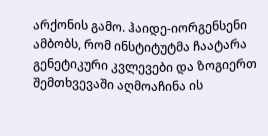არქონის გამო. ჰაიდე-იორგენსენი ამბობს, რომ ინსტიტუტმა ჩაატარა გენეტიკური კვლევები და ზოგიერთ შემთხვევაში აღმოაჩინა ის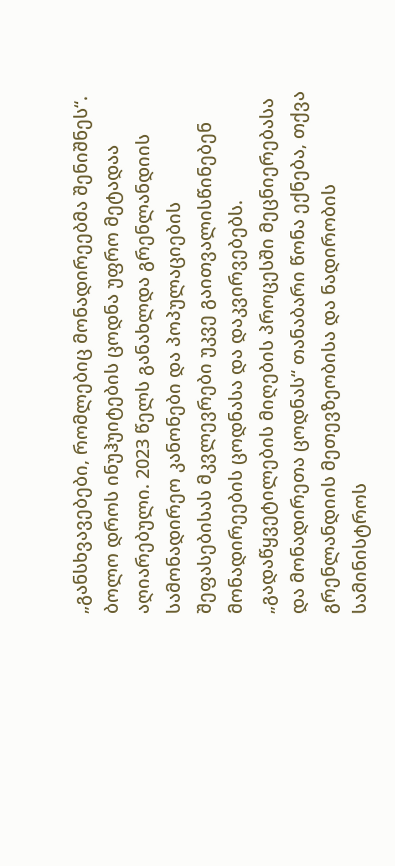„განსხვავებები, რომლებიც მონადირეებმა შენიშნეს“.
ბოლო დროს ინუჰუიტების ცოდნა უფრო მეტადაა აღიარებული. 2023 წელს განახლდა გრენლანდიის სამონადირეო კანონები და პოპულაციების შეფასებისას მკვლევრები უკვე გაითვალისწინებენ მონადირეების ცოდნასა და დაკვირვებებს. „გადაწყვეტილების მიღების პროცესში მეცნიერებასა და მონადირეთა ცოდნას“ თანაბარი წონა ექნება, თქვა გრენლანდიის მეთევზეობისა და ნადირობის სამინისტროს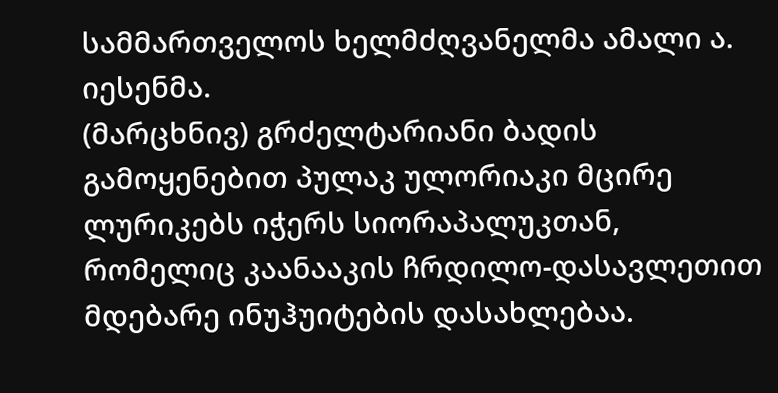სამმართველოს ხელმძღვანელმა ამალი ა. იესენმა.
(მარცხნივ) გრძელტარიანი ბადის გამოყენებით პულაკ ულორიაკი მცირე ლურიკებს იჭერს სიორაპალუკთან, რომელიც კაანააკის ჩრდილო-დასავლეთით მდებარე ინუჰუიტების დასახლებაა.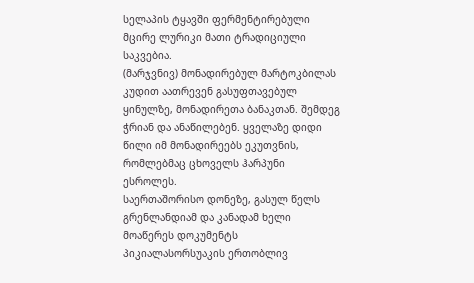სელაპის ტყავში ფერმენტირებული მცირე ლურიკი მათი ტრადიციული საკვებია.
(მარჯვნივ) მონადირებულ მარტოკბილას კუდით აათრევენ გასუფთავებულ ყინულზე, მონადირეთა ბანაკთან. შემდეგ ჭრიან და ანაწილებენ. ყველაზე დიდი წილი იმ მონადირეებს ეკუთვნის, რომლებმაც ცხოველს ჰარპუნი ესროლეს.
საერთაშორისო დონეზე, გასულ წელს გრენლანდიამ და კანადამ ხელი მოაწერეს დოკუმენტს პიკიალასორსუაკის ერთობლივ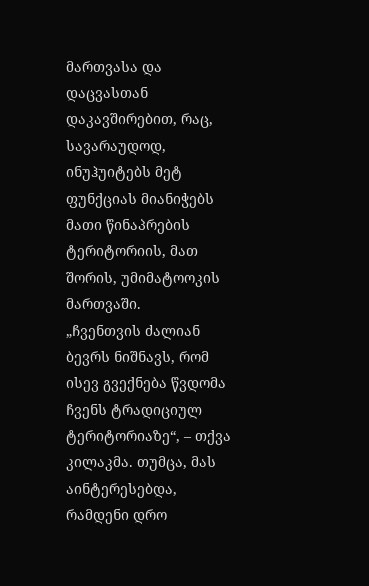მართვასა და დაცვასთან დაკავშირებით, რაც, სავარაუდოდ, ინუჰუიტებს მეტ ფუნქციას მიანიჭებს მათი წინაპრების ტერიტორიის, მათ შორის, უმიმატოოკის მართვაში.
„ჩვენთვის ძალიან ბევრს ნიშნავს, რომ ისევ გვექნება წვდომა ჩვენს ტრადიციულ ტერიტორიაზე“, – თქვა კილაკმა. თუმცა, მას აინტერესებდა, რამდენი დრო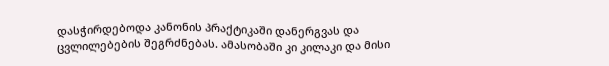დასჭირდებოდა კანონის პრაქტიკაში დანერგვას და ცვლილებების შეგრძნებას. ამასობაში კი კილაკი და მისი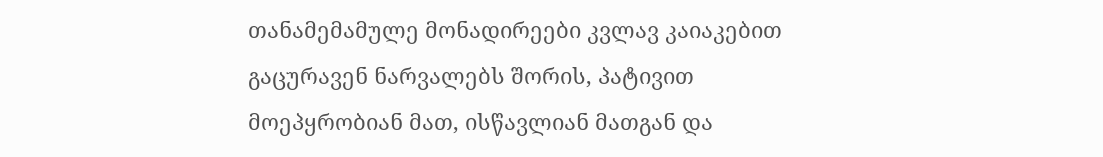თანამემამულე მონადირეები კვლავ კაიაკებით გაცურავენ ნარვალებს შორის, პატივით მოეპყრობიან მათ, ისწავლიან მათგან და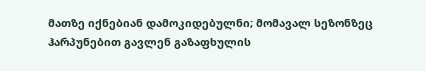მათზე იქნებიან დამოკიდებულნი; მომავალ სეზონზეც ჰარპუნებით გავლენ გაზაფხულის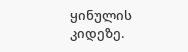ყინულის კიდეზე.